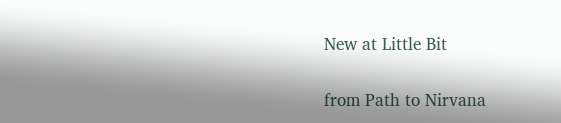New at Little Bit


from Path to Nirvana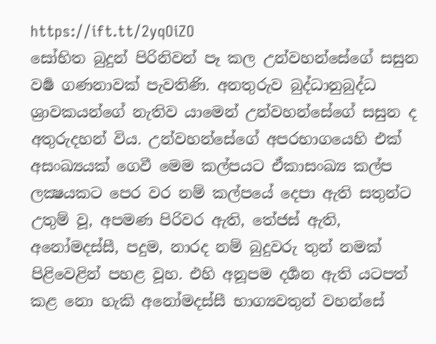https://ift.tt/2yqOiZO
සෝභිත බුදුන් පිරිනිවන් පෑ කල උන්වහන්සේගේ සසුන වර්‍ෂ ගණනාවක් පැවතිණි. අනතුරුව බුද්ධානුබුද්ධ ශ්‍රාවකයන්ගේ නැතිව යාමෙන් උන්වහන්සේගේ සසුන ද අතුරුදහන් විය. උන්වහන්සේගේ අපරභාගයෙහි එක් අසංඛ්‍යයක් ගෙවී මෙම කල්පයට ඒකාසංඛ්‍ය කල්ප ලක්‍ෂයකට පෙර වර නම් කල්පයේ දෙපා ඇති සතුන්ට උතුම් වූ, අපමණ පිරිවර ඇති, තේජස් ඇති, අනෝමදස්සී, පදුම, නාරද නම් බුදුවරු තුන් නමක් පිළිවෙළින් පහළ වූහ. එහි අනූපම දර්‍ශන ඇති යටපත් කළ නො හැකි අනෝමදස්සී භාග්‍යවතුන් වහන්සේ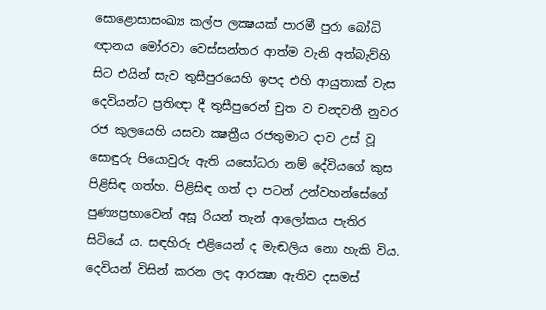සොළොසාසංඛ්‍ය කල්ප ලක්‍ෂයක් පාරමී පුරා බෝධි ඥානය මෝරවා වෙස්සන්තර ආත්ම වැනි අත්බැව්හි සිට එයින් සැව තුසීපුරයෙහි ඉපද එහි ආයුතාක් වැස දෙවියන්ට ප්‍රතිඥා දී තුසීපුරෙන් චුත ව චන්‍දවතී නුවර රජ කුලයෙහි යසවා ක්‍ෂත්‍රීය රජතුමාට දාව උස් වූ සොඳුරු පියොවුරු ඇති යසෝධරා නම් දේවියගේ කුස පිළිසිඳ ගත්හ. පිළිසිඳ ගත් දා පටන් උන්වහන්සේගේ පුණ්‍යප්‍රභාවෙන් අසූ රියන් තැන් ආලෝකය පැතිර සිටියේ ය. සඳහිරු එළියෙන් ද මැඬලිය නො හැකි විය. දෙවියන් විසින් කරන ලද ආරක්‍ෂා ඇතිව දසමස්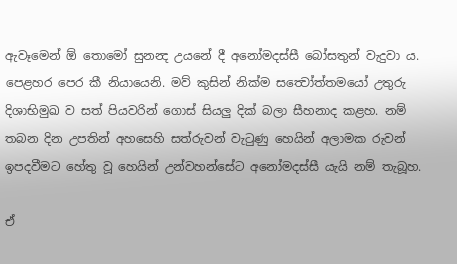ඇවෑමෙන් ඕ තොමෝ සුනන්‍ද උයනේ දී අනෝමදස්සී බෝසතුන් වැදුවා ය. පෙළහර පෙර කී නියායෙනි. මව් කුසින් නික්ම සත්‍වෝත්තමයෝ උතුරු දිශාභිමුඛ ව සත් පියවරින් ගොස් සියලු දික් බලා සීහනාද කළහ. නම් තබන දින උපතින් අහසෙහි සත්රුවන් වැටුණු හෙයින් අලාමක රුවන් ඉපදවීමට හේතු වූ හෙයින් උන්වහන්සේට අනෝමදස්සී යැයි නම් තැබූහ.

ඒ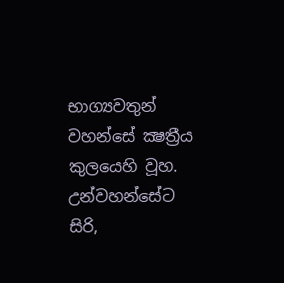භාග්‍යවතුන් වහන්සේ ක්‍ෂත්‍රීය කුලයෙහි වූහ. උන්වහන්සේට සිරි,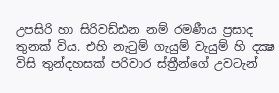උපසිරි හා සිරිවඩ්ඪන නම් රමණීය ප්‍රසාද තුනක් විය. එහි නැටුම් ගැයුම් වැයුම් හි දක්‍ෂ විසි තුන්දහසක් පරිවාර ස්ත්‍රීන්ගේ උවටැන්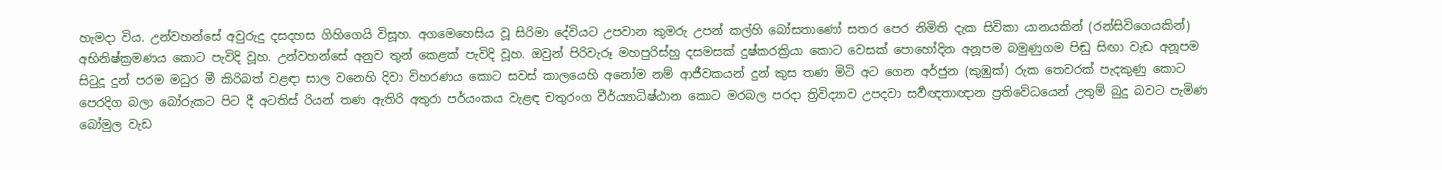හැමදා විය. උන්වහන්සේ අවුරුදු දසදහස ගිහිගෙයි විසූහ. අගමෙහෙසිය වූ සිරිමා දේවියට උපවාන කුමරු උපන් කල්හි බෝසතාණෝ සතර පෙර නිමිති දැක සිවිකා යානයකින් (රන්සිවිගෙයකින්) අභිනිෂ්ක්‍රමණය කොට පැවිදි වූහ. උන්වහන්සේ අනුව තුන් කෙළක් පැවිදි වූහ. ඔවුන් පිරිවැරූ මහපුරිස්‍හු දසමසක් දුෂ්කරක්‍රියා කොට වෙසක් පොහෝදින අනූපම බමුණුගම පිඬු සිඟා වැඩ අනූපම සිටුදූ දුන් පරම මධුර මී කිරිබත් වළඳා සාල වනෙහි දිවා විහරණය කොට සවස් කාලයෙහි අනෝම නම් ආජීවකයන් දුන් කුස තණ මිටි අට ගෙන අර්ජුන (කුඹුක්) රුක තෙවරක් පැදකුණු කොට පෙරදිග බලා බෝරුකට පිට දී අටතිස් රියන් තණ ඇතිරි අතුරා පර්යංකය වැළඳ චතුරංග වීර්ය්‍යාධිෂ්ඨාන කොට මරබල පරදා ත්‍රිවිද්‍යාව උපදවා සර්‍වඥතාඥාන ප්‍රතිවේධයෙන් උතුම් බුදු බවට පැමිණ බෝමුල වැඩ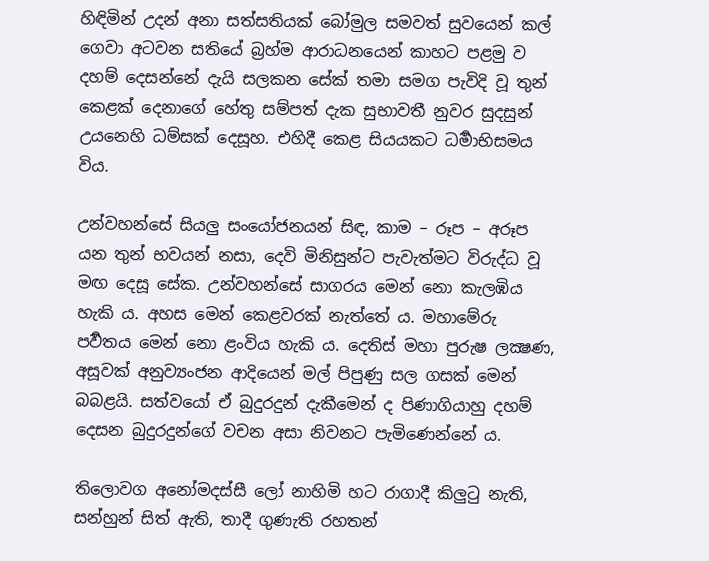හිඳිමින් උදන් අනා සත්සතියක් බෝමුල සමවත් සුවයෙන් කල් ගෙවා අටවන සතියේ බ්‍රහ්ම ආරාධනයෙන් කාහට පළමු ව දහම් දෙසන්නේ දැයි සලකන සේක් තමා සමග පැවිදි වූ තුන් කෙළක් දෙනාගේ හේතු සම්පත් දැක සුභාවතී නුවර සුදසුන් උයනෙහි ධම්සක් දෙසූහ. එහිදී කෙළ සියයකට ධර්‍මාභිසමය විය.

උන්වහන්සේ සියලු සංයෝජනයන් සිඳ, කාම – රූප – අරූප යන තුන් භවයන් නසා, දෙවි මිනිසුන්ට පැවැත්මට විරුද්ධ වූ මඟ දෙසූ සේක. උන්වහන්සේ සාගරය මෙන් නො කැලඹිය හැකි ය. අහස මෙන් කෙළවරක් නැත්තේ ය. මහාමේරු පර්‍වතය මෙන් නො ළංවිය හැකි ය. දෙතිස් මහා පුරුෂ ලක්‍ෂණ, අසූවක් අනුව්‍යංජන ආදියෙන් මල් පිපුණු සල ගසක් මෙන් බබළයි. සත්වයෝ ඒ බුදුරදුන් දැකීමෙන් ද පිණාගියාහු දහම් දෙසන බුදුරදුන්ගේ වචන අසා නිවනට පැමිණෙන්නේ ය.

තිලොවග අනෝමදස්සී ලෝ නාහිමි හට රාගාදී කිලුටු නැති, සන්හුන් සිත් ඇති, තාදී ගුණැති රහතන්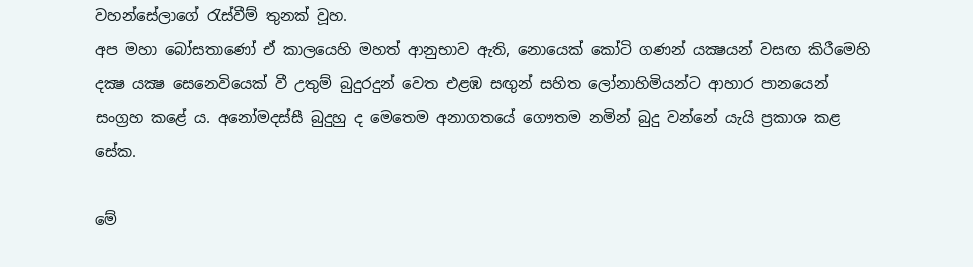වහන්සේලාගේ රැස්වීම් තුනක් වූහ.
අප මහා බෝසතාණෝ ඒ කාලයෙහි මහත් ආනුභාව ඇති, නොයෙක් කෝටි ගණන් යක්‍ෂයන් වසඟ කිරීමෙහි දක්‍ෂ යක්‍ෂ සෙනෙවියෙක් වී උතුම් බුදුරදුන් වෙත එළඹ සඟුන් සහිත ලෝනාහිමියන්ට ආහාර පානයෙන් සංග්‍රහ කළේ ය. අනෝමදස්සී බුදුහු ද මෙතෙම අනාගතයේ ගෞතම නමින් බුදු වන්නේ යැයි ප්‍රකාශ කළ සේක.

මේ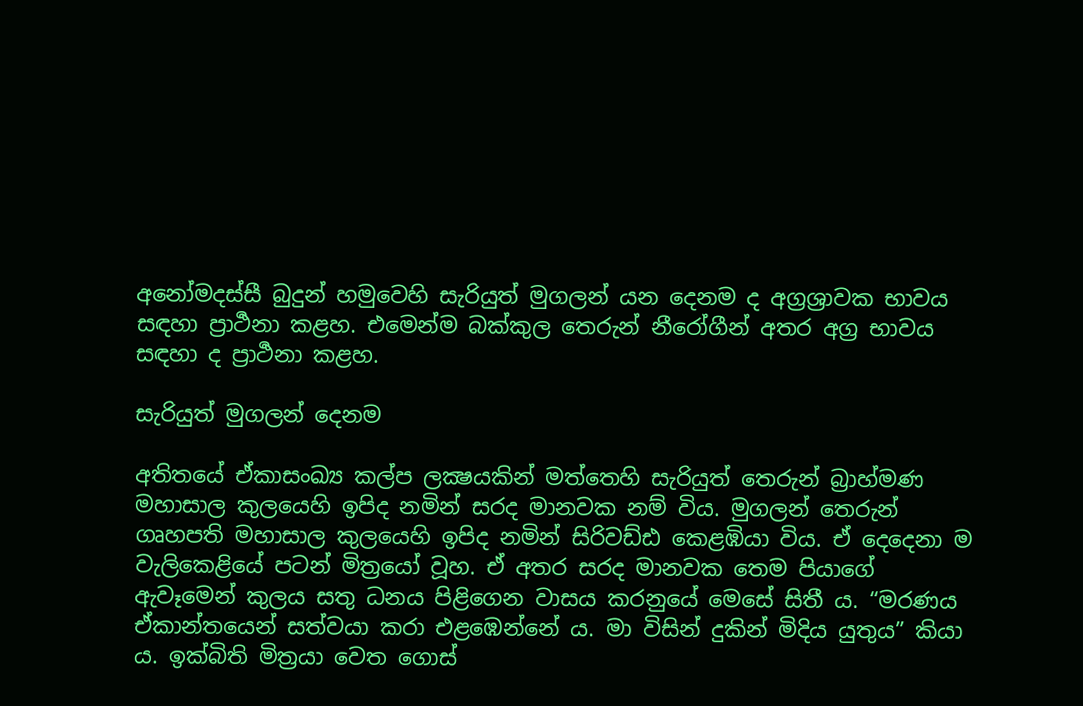අනෝමදස්සී බුදුන් හමුවෙහි සැරියුත් මුගලන් යන දෙනම ද අග්‍රශ්‍රාවක භාවය සඳහා ප්‍රාර්‍ථනා කළහ. එමෙන්ම බක්කුල තෙරුන් නීරෝගීන් අතර අග්‍ර භාවය සඳහා ද ප්‍රාර්‍ථනා කළහ.

සැරියුත් මුගලන් දෙනම

අතිතයේ ඒකාසංඛ්‍ය කල්ප ලක්‍ෂයකින් මත්තෙහි සැරියුත් තෙරුන් බ්‍රාහ්මණ මහාසාල කුලයෙහි ඉපිද නමින් සරද මානවක නම් විය. මුගලන් තෙරුන් ගෘහපති මහාසාල කුලයෙහි ඉපිද නමින් සිරිවඩ්ඪ කෙළඹියා විය. ඒ දෙදෙනා ම වැලිකෙළියේ පටන් මිත්‍රයෝ වූහ. ඒ අතර සරද මානවක තෙම පියාගේ ඇවෑමෙන් කුලය සතු ධනය පිළිගෙන වාසය කරනුයේ මෙසේ සිතී ය. “මරණය ඒකාන්තයෙන් සත්වයා කරා එළඹෙන්නේ ය. මා විසින් දුකින් මිදිය යුතුය” කියා ය. ඉක්බිති මිත්‍රයා වෙත ගොස්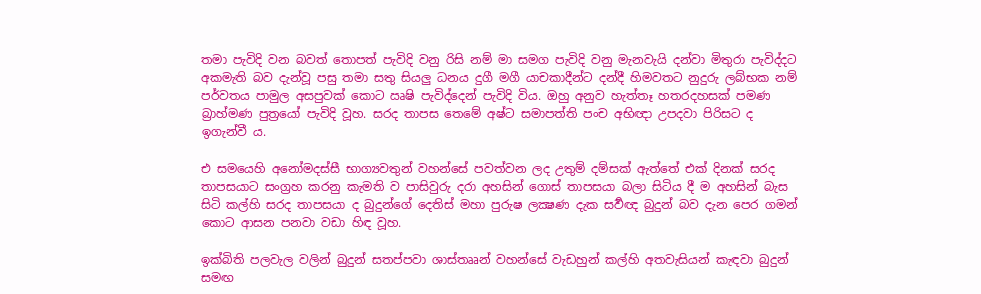තමා පැවිදි වන බවත් තොපත් පැවිදි වනු රිසි නම් මා සමග පැවිදි වනු මැනවැයි දන්වා මිතුරා පැවිද්දට අකමැති බව දැන්වූ පසු තමා සතු සියලු ධනය දුගී මගී යාචකාදීන්ට දන්දී හිමවතට නුදුරු ලබ්භක නම් පර්වතය පාමුල අසපුවක් කොට ඍෂි පැවිද්දෙන් පැවිදි විය. ඔහු අනුව හැත්තෑ හතරදහසක් පමණ බ්‍රාහ්මණ පුත්‍රයෝ පැවිදි වූහ. සරද තාපස තෙමේ අෂ්ට සමාපත්ති පංච අභිඥා උපදවා පිරිසට ද ඉගැන්වී ය.

එ සමයෙහි අනෝමදස්සී භාග්‍යවතුන් වහන්සේ පවත්වන ලද උතුම් දම්සක් ඇත්තේ එක් දිනක් සරද තාපසයාට සංග්‍රහ කරනු කැමති ව පාසිවුරු දරා අහසින් ගොස් තාපසයා බලා සිටිය දී ම අහසින් බැස සිටි කල්හි සරද තාපසයා ද බුදුන්ගේ දෙතිස් මහා පුරුෂ ලක්‍ෂණ දැක සර්‍වඥ බුදුන් බව දැන පෙර ගමන් කොට ආසන පනවා වඩා හිඳ වූහ.

ඉක්බිති පලවැල වලින් බුදුන් සතප්පවා ශාස්තෲන් වහන්සේ වැඩහුන් කල්හි අතවැසියන් කැඳවා බුදුන් සමඟ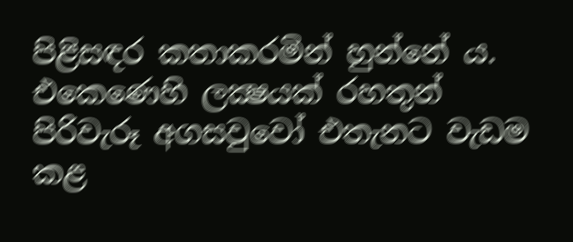පිළිසඳර කතාකරමින් හුන්නේ ය. එකෙණෙහි ලක්‍ෂයක් රහතුන් පිරිවැරූ අගසවුවෝ එතැනට වැඩම කළ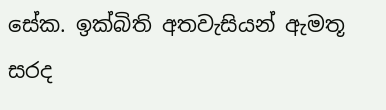සේක. ඉක්බිති අතවැසියන් ඇමතූ සරද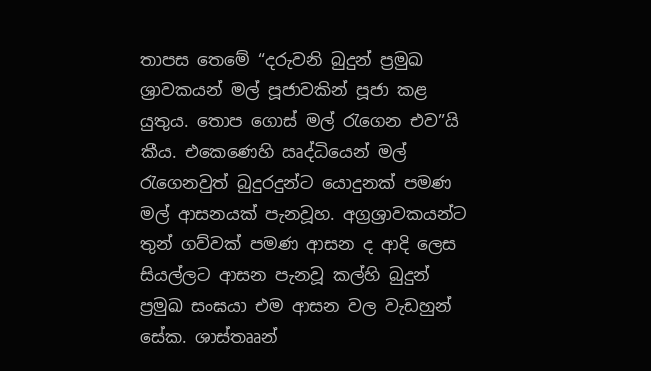තාපස තෙමේ “දරුවනි බුදුන් ප්‍රමුඛ ශ්‍රාවකයන් මල් පූජාවකින් පූජා කළ යුතුය. තොප ගොස් මල් රැගෙන එව”යි කීය. එකෙණෙහි ඍද්ධියෙන් මල් රැගෙනවුත් බුදුරදුන්ට යොදුනක් පමණ මල් ආසනයක් පැනවූහ. අග්‍රශ්‍රාවකයන්ට තුන් ගව්වක් පමණ ආසන ද ආදි ලෙස සියල්ලට ආසන පැනවූ කල්හි බුදුන් ප්‍රමුඛ සංඝයා එම ආසන වල වැඩහුන් සේක. ශාස්තෲන්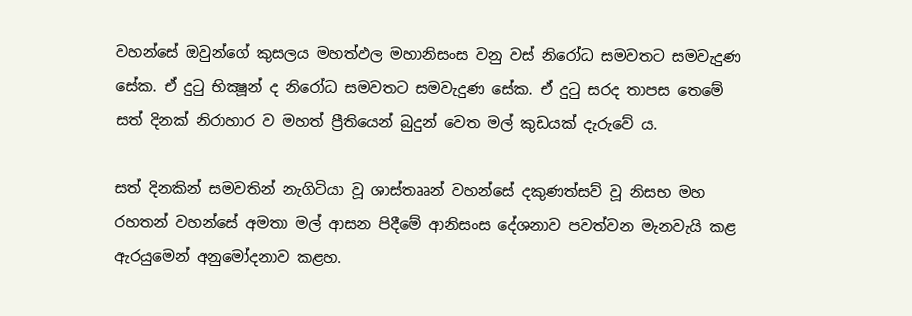වහන්සේ ඔවුන්ගේ කුසලය මහත්ඵල මහානිසංස වනු වස් නිරෝධ සමවතට සමවැදුණ සේක. ඒ දුටු භික්‍ෂූන් ද නිරෝධ සමවතට සමවැදුණ සේක. ඒ දුටු සරද තාපස තෙමේ සත් දිනක් නිරාහාර ව මහත් ප්‍රීතියෙන් බුදුන් වෙත මල් කුඩයක් දැරුවේ ය.

සත් දිනකින් සමවතින් නැගිටියා වූ ශාස්තෲන් වහන්සේ දකුණත්සව් වූ නිසභ මහ රහතන් වහන්සේ අමතා මල් ආසන පිදීමේ ආනිසංස දේශනාව පවත්වන මැනවැයි කළ ඇරයුමෙන් අනුමෝදනාව කළහ.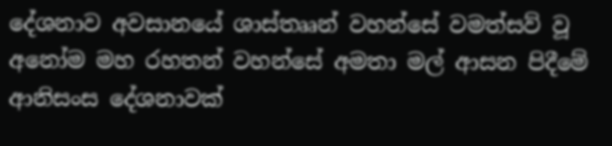දේශනාව අවසානයේ ශාස්තෲන් වහන්සේ වමත්සව් වූ අනෝම මහ රහතන් වහන්සේ අමතා මල් ආසන පිදීමේ ආනිසංස දේශනාවක්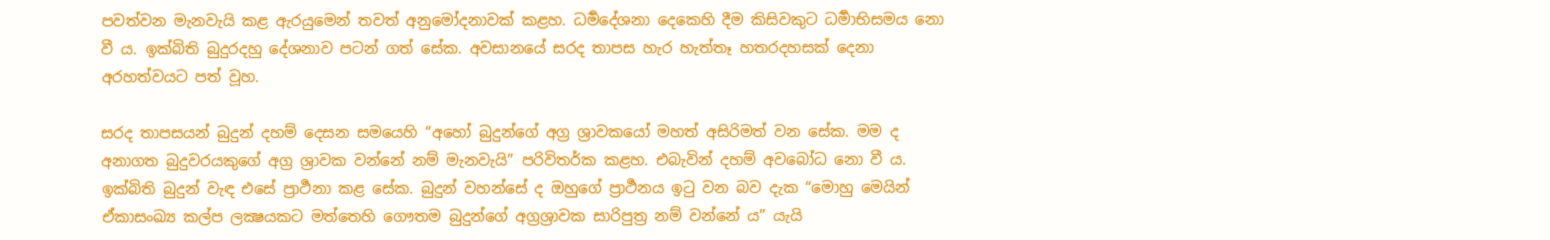පවත්වන මැනවැයි කළ ඇරයුමෙන් තවත් අනුමෝදනාවක් කළහ. ධර්‍මදේශනා දෙකෙහි දීම කිසිවකුට ධර්‍මාභිසමය නො වී ය. ඉක්බිති බුදුරදහු දේශනාව පටන් ගත් සේක. අවසානයේ සරද තාපස හැර හැත්තෑ හතරදහසක් දෙනා අරහත්වයට පත් වූහ.

සරද තාපසයන් බුදුන් දහම් දෙසන සමයෙහි “අහෝ බුදුන්ගේ අග්‍ර ශ්‍රාවකයෝ මහත් අසිරිමත් වන සේක. මම ද අනාගත බුදුවරයකුගේ අග්‍ර ශ්‍රාවක වන්නේ නම් මැනවැයි” පරිවිතර්ක කළහ. එබැවින් දහම් අවබෝධ නො වී ය. ඉක්බිති බුදුන් වැඳ එසේ ප්‍රාර්‍ථනා කළ සේක. බුදුන් වහන්සේ ද ඔහුගේ ප්‍රාර්‍ථනය ඉටු වන බව දැක “මොහු මෙයින් ඒකාසංඛ්‍ය කල්ප ලක්‍ෂයකට මත්තෙහි ගෞතම බුදුන්ගේ අග්‍රශ්‍රාවක සාරිපුත්‍ර නම් වන්නේ ය” යැයි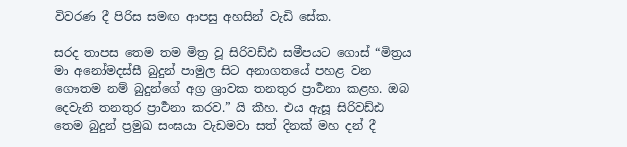විවරණ දී පිරිස සමඟ ආපසු අහසින් වැඩි සේක.

සරද තාපස තෙම තම මිත්‍ර වූ සිරිවඩ්ඪ සමීපයට ගොස් “මිත්‍රය මා අනෝමදස්සී බුදුන් පාමුල සිට අනාගතයේ පහළ වන ගෞතම නම් බුදුන්ගේ අග්‍ර ශ්‍රාවක තනතුර ප්‍රාර්‍ථනා කළහ. ඔබ දෙවැනි තනතුර ප්‍රාර්‍ථනා කරව.” යි කීහ. එය ඇසූ සිරිවඩ්ඪ තෙම බුදුන් ප්‍රමුඛ සංඝයා වැඩමවා සත් දිනක් මහ දන් දී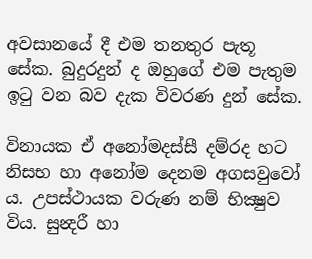අවසානයේ දී එම තනතුර පැතූ සේක. බුදුරදුන් ද ඔහුගේ එම පැතුම ඉටු වන බව දැක විවරණ දුන් සේක.

විනායක ඒ අනෝමදස්සී දම්රද හට නිසභ හා අනෝම දෙනම අගසවුවෝ ය. උපස්ථායක වරුණ නම් භික්‍ෂුව විය. සුන්‍දරී හා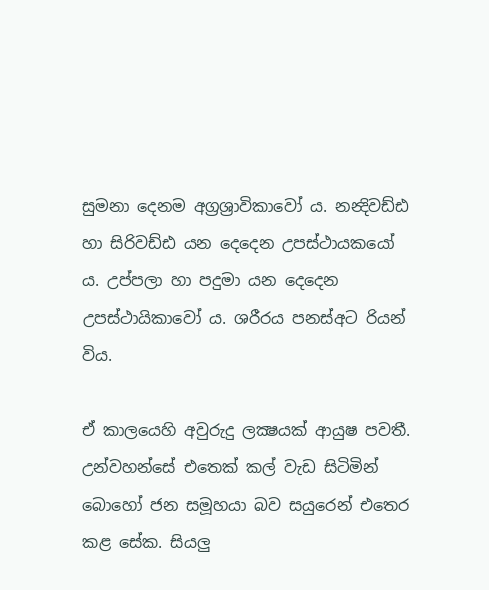සුමනා දෙනම අග්‍රශ්‍රාවිකාවෝ ය. නන්‍දිවඩ්ඪ හා සිරිවඩ්ඪ යන දෙදෙන උපස්ථායකයෝ ය. උප්පලා හා පදුමා යන දෙදෙන උපස්ථායිකාවෝ ය. ශරීරය පනස්අට රියන් විය.

ඒ කාලයෙහි අවුරුදු ලක්‍ෂයක් ආයුෂ පවතී. උන්වහන්සේ එතෙක් කල් වැඩ සිටිමින් බොහෝ ජන සමූහයා බව සයුරෙන් එතෙර කළ සේක. සියලු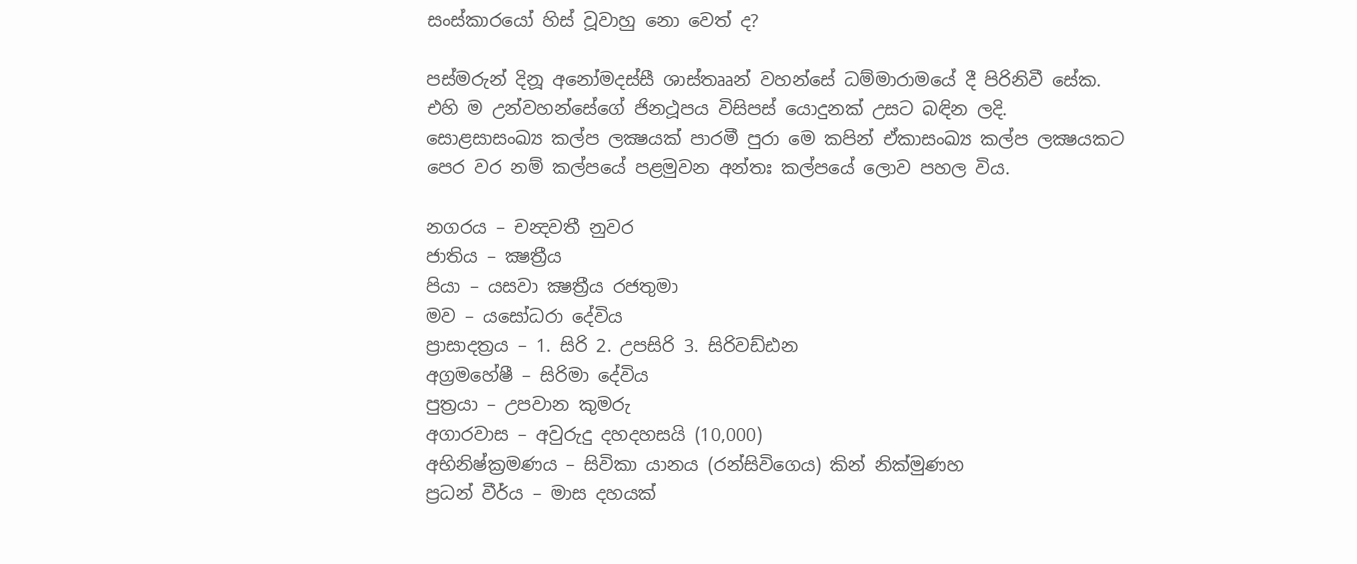සංස්කාරයෝ හිස් වූවාහු නො වෙත් ද?

පස්මරුන් දිනූ අනෝමදස්සී ශාස්තෲන් වහන්සේ ධම්මාරාමයේ දී පිරිනිවී සේක. එහි ම උන්වහන්සේගේ ජිනථූපය විසිපස් යොදුනක් උසට බඳින ලදි.
සොළසාසංඛ්‍ය කල්ප ලක්‍ෂයක් පාරමී පුරා මෙ කපින් ඒකාසංඛ්‍ය කල්ප ලක්‍ෂයකට පෙර වර නම් කල්පයේ පළමුවන අන්තඃ කල්පයේ ලොව පහල විය.

නගරය – චන්‍දවතී නුවර
ජාතිය – ක්‍ෂත්‍රීය
පියා – යසවා ක්‍ෂත්‍රීය රජතුමා
මව – යසෝධරා දේවිය
ප්‍රාසාදත්‍රය – 1. සිරි 2. උපසිරි 3. සිරිවඩ්ඪන
අග්‍රමහේෂී – සිරිමා දේවිය
පුත්‍රයා – උපවාන කුමරු
අගාරවාස – අවුරුදු දහදහසයි (10,000)
අභිනිෂ්ක්‍රමණය – සිවිකා යානය (රන්සිවිගෙය) කින් නික්මුණහ
ප්‍රධන් වීර්ය – මාස දහයක්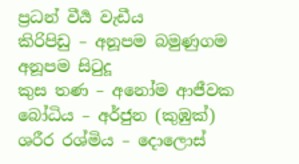ප්‍රධන් වීර්‍ය වැඩීය
කිරිපිඩු – අනූපම බමුණුගම අනූපම සිටුදූ
කුස තණ – අනෝම ආජීවක
බෝධිය – අර්ජුන (කුඹුක්)
ශරීර රශ්මිය – දොලොස්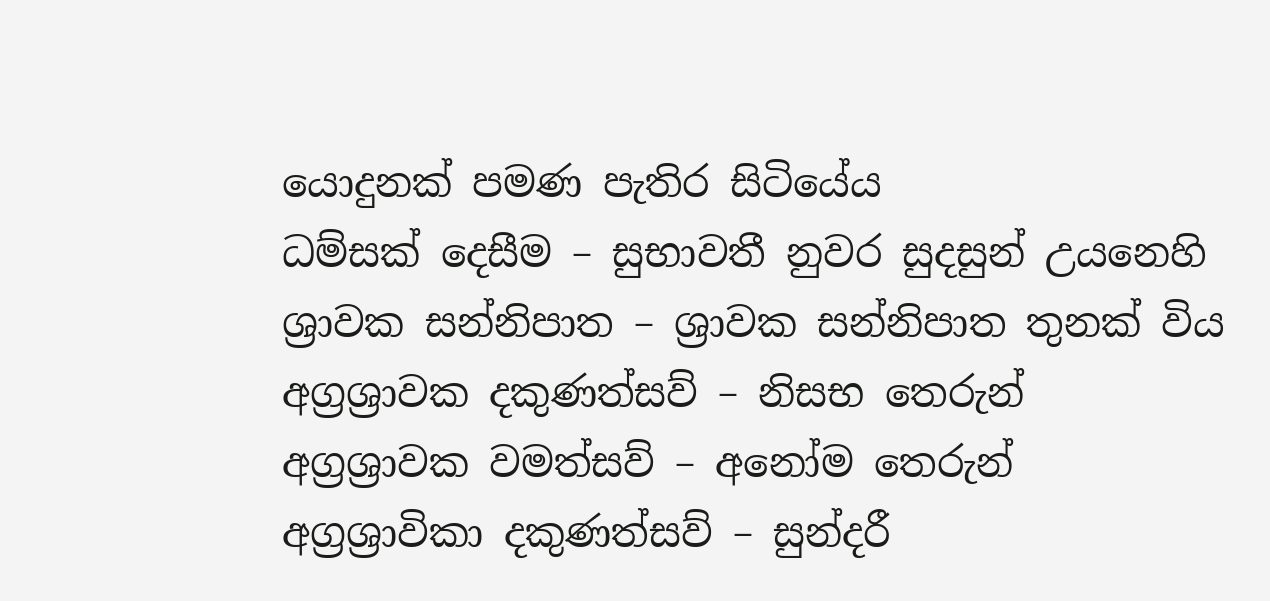යොදුනක් පමණ පැතිර සිටියේය
ධම්සක් දෙසීම – සුභාවතී නුවර සුදසුන් උයනෙහි
ශ්‍රාවක සන්නිපාත – ශ්‍රාවක සන්නිපාත තුනක් විය
අග්‍රශ්‍රාවක දකුණත්සව් – නිසභ තෙරුන්
අග්‍රශ්‍රාවක වමත්සව් – අනෝම තෙරුන්
අග්‍රශ්‍රාවිකා දකුණත්සව් – සුන්දරී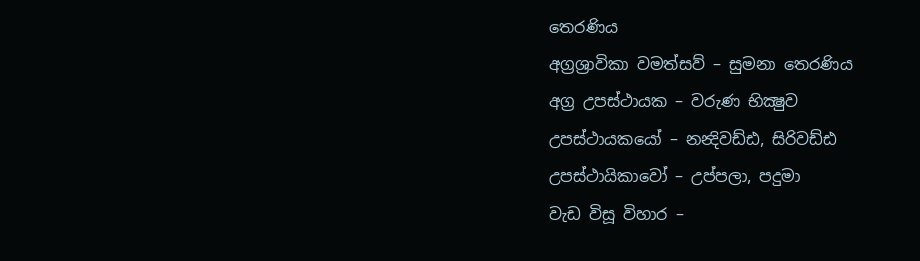තෙරණිය
අග්‍රශ්‍රාවිකා වමත්සව් – සුමනා තෙරණිය
අග්‍ර උපස්ථායක – වරුණ භික්‍ෂුව
උපස්ථායකයෝ – නන්‍දිවඩ්ඪ, සිරිවඩ්ඪ
උපස්ථායිකාවෝ – උප්පලා, පදුමා
වැඩ විසූ විහාර –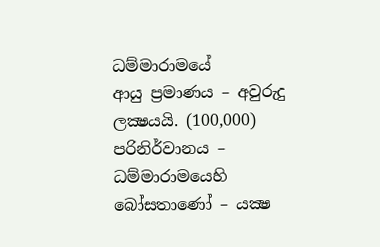ධම්මාරාමයේ
ආයු ප්‍රමාණය – අවුරුදු ලක්‍ෂයයි. (100,000)
පරිනිර්වානය – ධම්මාරාමයෙහි
බෝසතාණෝ – යක්‍ෂ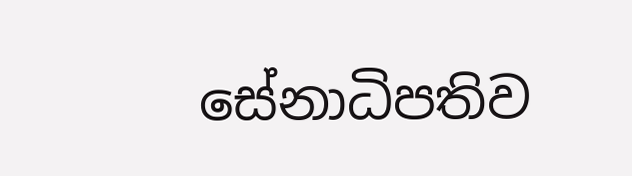සේනාධිපතිව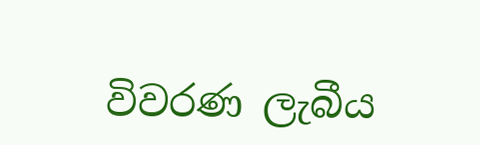විවරණ ලැබීය